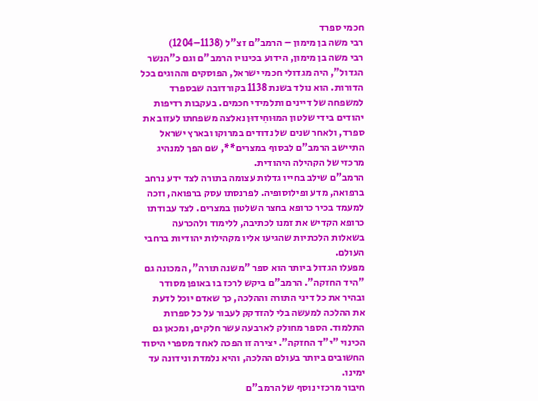חכמי ספרד
רבי משה בן מימון – הרמב"ם זצ"ל (1138–1204)
רבי משה בן מימון, הידוע בכינויו הרמב"ם וגם כ"הנשר הגדול", היה מגדולי חכמי ישראל, הפוסקים וההוגים בכל הדורות. הוא נולד בשנת 1138 בקורדובה שבספרד למשפחה של דיינים ותלמידי חכמים. בעקבות רדיפות יהודים בידי שלטון המוּוחִידוּן נאלצה משפחתו לעזוב את ספרד, ולאחר שנים של נדודים במרוקו ובארץ ישראל התיישב הרמב"ם לבסוף במצרים**, שם הפך למנהיג מרכזי של הקהילה היהודית.
הרמב"ם שילב בחייו גדלות עצומה בתורה לצד ידע נרחב ברפואה, מדע ופילוסופיה. לפרנסתו עסק ברפואה, וזכה למעמד בכיר כרופא בחצר השלטון במצרים. לצד עבודתו כרופא הקדיש את זמנו לכתיבה, ללימוד ולהכרעה בשאלות הלכתיות שהגיעו אליו מקהילות יהודיות ברחבי העולם.
מפעלו הגדול ביותר הוא ספר "משנה תורה", המכונה גם "היד החזקה". הרמב"ם ביקש לרכז בו באופן מסודר ובהיר את כל דיני התורה וההלכה, כך שאדם יוכל לדעת את ההלכה למעשה בלי להזדקק לעבור על כל ספרות התלמוד. הספר מחולק לארבעה עשר חלקים, ומכאן גם הכינוי "י"ד החזקה". יצירה זו הפכה לאחד מספרי היסוד החשובים ביותר בעולם ההלכה, והיא נלמדת ונידונה עד ימינו.
חיבור מרכזי נוסף של הרמב"ם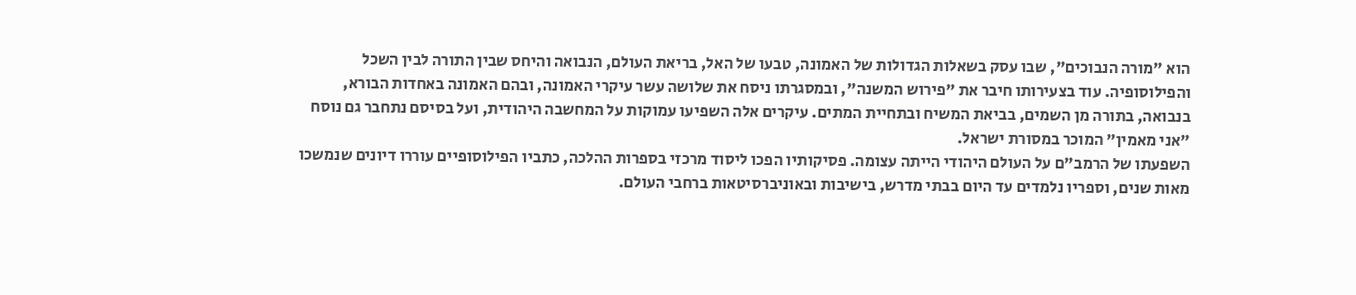הוא "מורה הנבוכים", שבו עסק בשאלות הגדולות של האמונה, טבעו של האל, בריאת העולם, הנבואה והיחס שבין התורה לבין השכל והפילוסופיה. עוד בצעירותו חיבר את "פירוש המשנה", ובמסגרתו ניסח את שלושה עשר עיקרי האמונה, ובהם האמונה באחדות הבורא, בנבואה, בתורה מן השמים, בביאת המשיח ובתחיית המתים. עיקרים אלה השפיעו עמוקות על המחשבה היהודית, ועל בסיסם נתחבר גם נוסח "אני מאמין" המוכר במסורת ישראל.
השפעתו של הרמב"ם על העולם היהודי הייתה עצומה. פסיקותיו הפכו ליסוד מרכזי בספרות ההלכה, כתביו הפילוסופיים עוררו דיונים שנמשכו מאות שנים, וספריו נלמדים עד היום בבתי מדרש, בישיבות ובאוניברסיטאות ברחבי העולם.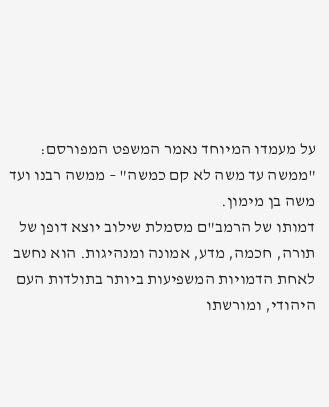על מעמדו המיוחד נאמר המשפט המפורסם: "ממשה עד משה לא קם כמשה" – ממשה רבנו ועד משה בן מימון.
דמותו של הרמב"ם מסמלת שילוב יוצא דופן של תורה, חכמה, מדע, אמונה ומנהיגות. הוא נחשב לאחת הדמויות המשפיעות ביותר בתולדות העם היהודי, ומורשתו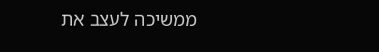ממשיכה לעצב את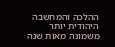ההלכה והמחשבה היהודית יותר משמונה מאות שנה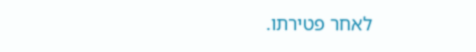לאחר פטירתו.